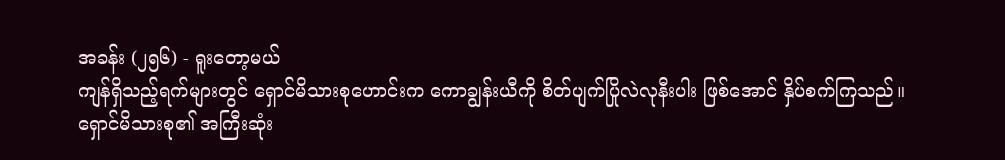အခန်း (၂၅၆) - ရူးတော့မယ်
ကျန်ရှိသည့်ရက်များတွင် ရှောင်မိသားစုဟောင်းက ကောချွန်းယီကို စိတ်ပျက်ပြိုလဲလုနီးပါး ဖြစ်အောင် နှိပ်စက်ကြသည်။
ရှောင်မိသားစု၏ အကြီးဆုံး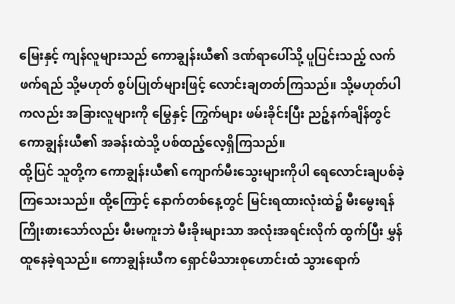မြေးနှင့် ကျန်လူများသည် ကောချွန်းယီ၏ ဒဏ်ရာပေါ်သို့ ပူပြင်းသည့် လက်ဖက်ရည် သို့မဟုတ် စွပ်ပြုတ်များဖြင့် လောင်းချတတ်ကြသည်။ သို့မဟုတ်ပါကလည်း အခြားလူများကို မြွေနှင့် ကြွက်များ ဖမ်းခိုင်းပြီး ညဉ့်နက်ချိန်တွင် ကောချွန်းယီ၏ အခန်းထဲသို့ ပစ်ထည့်လေ့ရှိကြသည်။
ထို့ပြင် သူတို့က ကောချွန်းယီ၏ ကျောက်မီးသွေးများကိုပါ ရေလောင်းချပစ်ခဲ့ကြသေးသည်။ ထို့ကြောင့် နောက်တစ်နေ့တွင် မြင်းရထားလုံးထဲ၌ မီးမွေးရန် ကြိုးစားသော်လည်း မီးမကူးဘဲ မီးခိုးများသာ အလုံးအရင်းလိုက် ထွက်ပြီး မွှန်ထူနေခဲ့ရသည်။ ကောချွန်းယီက ရှောင်မိသားစုဟောင်းထံ သွားရောက်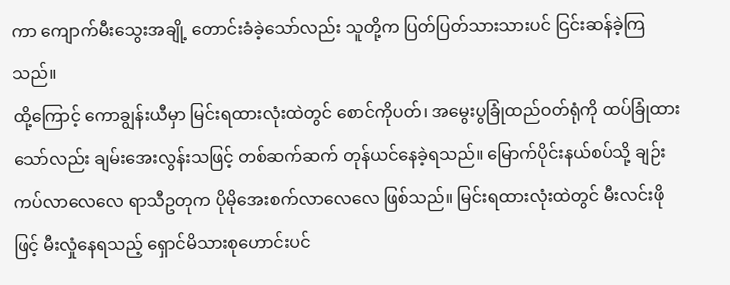ကာ ကျောက်မီးသွေးအချို့ တောင်းခံခဲ့သော်လည်း သူတို့က ပြတ်ပြတ်သားသားပင် ငြင်းဆန်ခဲ့ကြသည်။
ထို့ကြောင့် ကောချွန်းယီမှာ မြင်းရထားလုံးထဲတွင် စောင်ကိုပတ်၊ အမွေးပွခြုံထည်ဝတ်ရုံကို ထပ်ခြုံထားသော်လည်း ချမ်းအေးလွန်းသဖြင့် တစ်ဆက်ဆက် တုန်ယင်နေခဲ့ရသည်။ မြောက်ပိုင်းနယ်စပ်သို့ ချဉ်းကပ်လာလေလေ ရာသီဥတုက ပိုမိုအေးစက်လာလေလေ ဖြစ်သည်။ မြင်းရထားလုံးထဲတွင် မီးလင်းဖိုဖြင့် မီးလှုံနေရသည့် ရှောင်မိသားစုဟောင်းပင်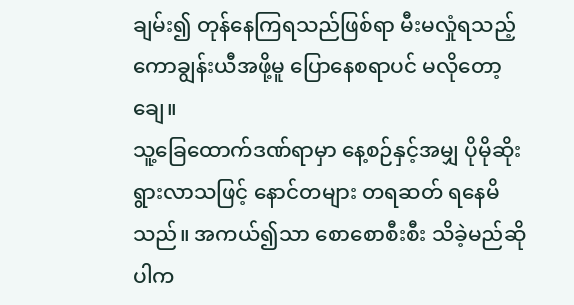ချမ်း၍ တုန်နေကြရသည်ဖြစ်ရာ မီးမလှုံရသည့် ကောချွန်းယီအဖို့မူ ပြောနေစရာပင် မလိုတော့ချေ။
သူ့ခြေထောက်ဒဏ်ရာမှာ နေ့စဉ်နှင့်အမျှ ပိုမိုဆိုးရွားလာသဖြင့် နောင်တများ တရဆတ် ရနေမိသည်။ အကယ်၍သာ စောစောစီးစီး သိခဲ့မည်ဆိုပါက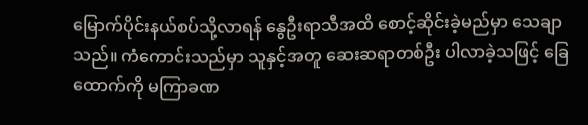မြောက်ပိုင်းနယ်စပ်သို့လာရန် နွေဦးရာသီအထိ စောင့်ဆိုင်းခဲ့မည်မှာ သေချာသည်။ ကံကောင်းသည်မှာ သူနှင့်အတူ ဆေးဆရာတစ်ဦး ပါလာခဲ့သဖြင့် ခြေထောက်ကို မကြာခဏ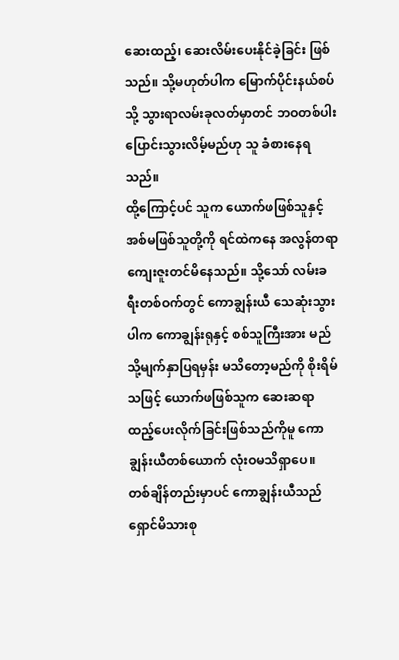ဆေးထည့်၊ ဆေးလိမ်းပေးနိုင်ခဲ့ခြင်း ဖြစ်သည်။ သို့မဟုတ်ပါက မြောက်ပိုင်းနယ်စပ်သို့ သွားရာလမ်းခုလတ်မှာတင် ဘဝတစ်ပါး ပြောင်းသွားလိမ့်မည်ဟု သူ ခံစားနေရသည်။
ထို့ကြောင့်ပင် သူက ယောက်ဖဖြစ်သူနှင့် အစ်မဖြစ်သူတို့ကို ရင်ထဲကနေ အလွန်တရာ ကျေးဇူးတင်မိနေသည်။ သို့သော် လမ်းခရီးတစ်ဝက်တွင် ကောချွန်းယီ သေဆုံးသွားပါက ကောချွန်းရုနှင့် စစ်သူကြီးအား မည်သို့မျက်နှာပြရမှန်း မသိတော့မည်ကို စိုးရိမ်သဖြင့် ယောက်ဖဖြစ်သူက ဆေးဆရာ ထည့်ပေးလိုက်ခြင်းဖြစ်သည်ကိုမူ ကောချွန်းယီတစ်ယောက် လုံးဝမသိရှာပေ။
တစ်ချိန်တည်းမှာပင် ကောချွန်းယီသည် ရှောင်မိသားစု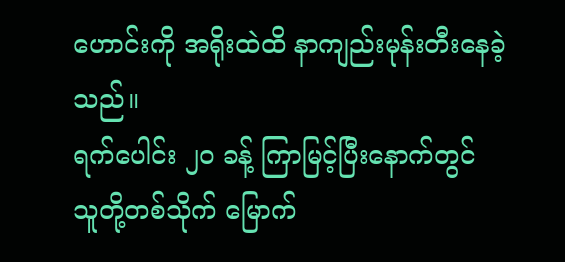ဟောင်းကို အရိုးထဲထိ နာကျည်းမုန်းတီးနေခဲ့သည်။
ရက်ပေါင်း ၂၀ ခန့် ကြာမြင့်ပြီးနောက်တွင် သူတို့တစ်သိုက် မြောက်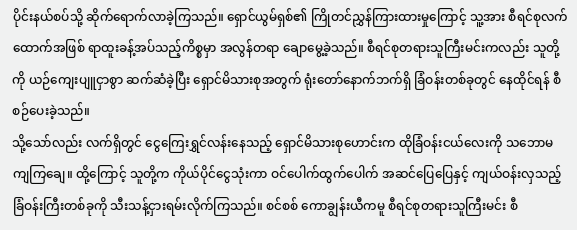ပိုင်းနယ်စပ်သို့ ဆိုက်ရောက်လာခဲ့ကြသည်။ ရှောင်ယွမ်ရှစ်၏ ကြိုတင်ညွှန်ကြားထားမှုကြောင့် သူ့အား စီရင်စုလက်ထောက်အဖြစ် ရာထူးခန့်အပ်သည့်ကိစ္စမှာ အလွန်တရာ ချောမွေ့ခဲ့သည်။ စီရင်စုတရားသူကြီးမင်းကလည်း သူတို့ကို ယဉ်ကျေးပျူငှာစွာ ဆက်ဆံခဲ့ပြီး ရှောင်မိသားစုအတွက် ရုံးတော်နောက်ဘက်ရှိ ခြံဝန်းတစ်ခုတွင် နေထိုင်ရန် စီစဉ်ပေးခဲ့သည်။
သို့သော်လည်း လက်ရှိတွင် ငွေကြေးရွှင်လန်းနေသည့် ရှောင်မိသားစုဟောင်းက ထိုခြံဝန်းငယ်လေးကို သဘောမကျကြချေ။ ထို့ကြောင့် သူတို့က ကိုယ်ပိုင်ငွေသုံးကာ ဝင်ပေါက်ထွက်ပေါက် အဆင်ပြေပြေနှင့် ကျယ်ဝန်းလှသည့် ခြံဝန်းကြီးတစ်ခုကို သီးသန့်ငှားရမ်းလိုက်ကြသည်။ စင်စစ် ကောချွန်းယီကမူ စီရင်စုတရားသူကြီးမင်း စီ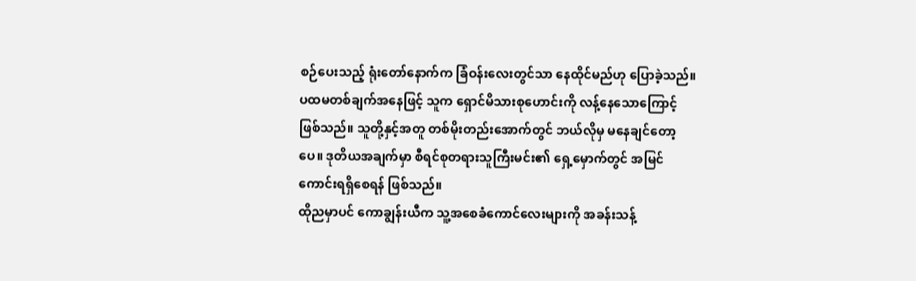စဉ်ပေးသည့် ရုံးတော်နောက်က ခြံဝန်းလေးတွင်သာ နေထိုင်မည်ဟု ပြောခဲ့သည်။
ပထမတစ်ချက်အနေဖြင့် သူက ရှောင်မိသားစုဟောင်းကို လန့်နေသောကြောင့် ဖြစ်သည်။ သူတို့နှင့်အတူ တစ်မိုးတည်းအောက်တွင် ဘယ်လိုမှ မနေချင်တော့ပေ။ ဒုတိယအချက်မှာ စီရင်စုတရားသူကြီးမင်း၏ ရှေ့မှောက်တွင် အမြင်ကောင်းရရှိစေရန် ဖြစ်သည်။
ထိုညမှာပင် ကောချွန်းယီက သူ့အစေခံကောင်လေးများကို အခန်းသန့်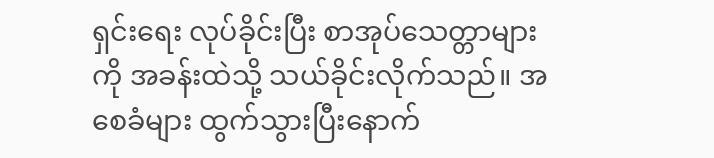ရှင်းရေး လုပ်ခိုင်းပြီး စာအုပ်သေတ္တာများကို အခန်းထဲသို့ သယ်ခိုင်းလိုက်သည်။ အစေခံများ ထွက်သွားပြီးနောက်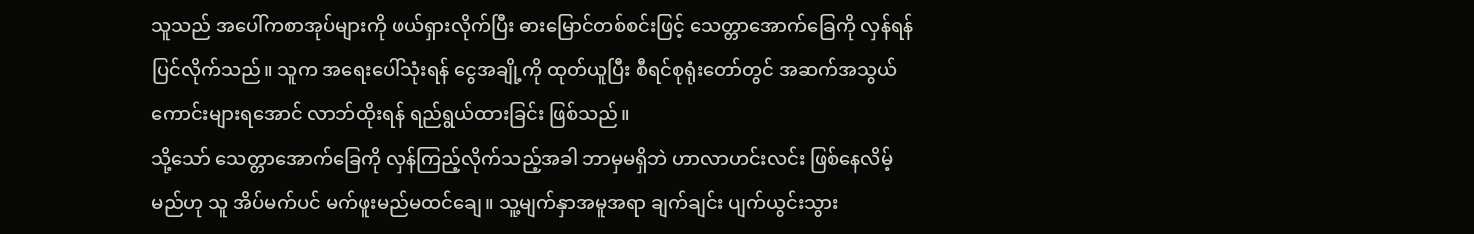သူသည် အပေါ်ကစာအုပ်များကို ဖယ်ရှားလိုက်ပြီး ဓားမြောင်တစ်စင်းဖြင့် သေတ္တာအောက်ခြေကို လှန်ရန် ပြင်လိုက်သည်။ သူက အရေးပေါ်သုံးရန် ငွေအချို့ကို ထုတ်ယူပြီး စီရင်စုရုံးတော်တွင် အဆက်အသွယ်ကောင်းများရအောင် လာဘ်ထိုးရန် ရည်ရွယ်ထားခြင်း ဖြစ်သည်။
သို့သော် သေတ္တာအောက်ခြေကို လှန်ကြည့်လိုက်သည့်အခါ ဘာမှမရှိဘဲ ဟာလာဟင်းလင်း ဖြစ်နေလိမ့်မည်ဟု သူ အိပ်မက်ပင် မက်ဖူးမည်မထင်ချေ။ သူ့မျက်နှာအမူအရာ ချက်ချင်း ပျက်ယွင်းသွား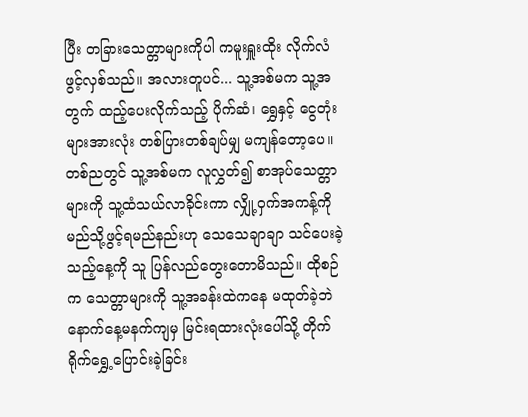ပြီး တခြားသေတ္တာများကိုပါ ကမူးရှူးထိုး လိုက်လံဖွင့်လှစ်သည်။ အလားတူပင်... သူ့အစ်မက သူ့အတွက် ထည့်ပေးလိုက်သည့် ပိုက်ဆံ၊ ရွှေနှင့် ငွေတုံးများအားလုံး တစ်ပြားတစ်ချပ်မျှ မကျန်တော့ပေ။
တစ်ညတွင် သူ့အစ်မက လူလွှတ်၍ စာအုပ်သေတ္တာများကို သူ့ထံသယ်လာခိုင်းကာ လျှို့ဝှက်အကန့်ကို မည်သို့ဖွင့်ရမည်နည်းဟု သေသေချာချာ သင်ပေးခဲ့သည့်နေ့ကို သူ ပြန်လည်တွေးတောမိသည်။ ထိုစဉ်က သေတ္တာများကို သူ့အခန်းထဲကနေ မထုတ်ခဲ့ဘဲ နောက်နေ့မနက်ကျမှ မြင်းရထားလုံးပေါ်သို့ တိုက်ရိုက်ရွှေ့ပြောင်းခဲ့ခြင်း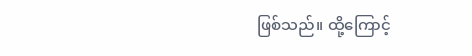ဖြစ်သည်။ ထို့ကြောင့်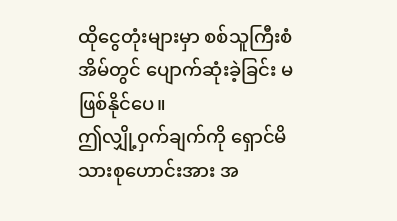ထိုငွေတုံးများမှာ စစ်သူကြီးစံအိမ်တွင် ပျောက်ဆုံးခဲ့ခြင်း မဖြစ်နိုင်ပေ။
ဤလျှို့ဝှက်ချက်ကို ရှောင်မိသားစုဟောင်းအား အ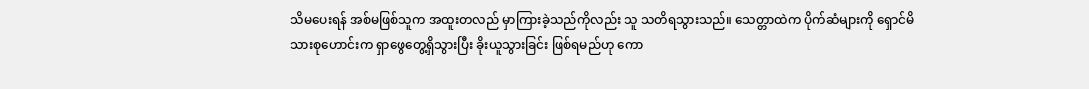သိမပေးရန် အစ်မဖြစ်သူက အထူးတလည် မှာကြားခဲ့သည်ကိုလည်း သူ သတိရသွားသည်။ သေတ္တာထဲက ပိုက်ဆံများကို ရှောင်မိသားစုဟောင်းက ရှာဖွေတွေ့ရှိသွားပြီး ခိုးယူသွားခြင်း ဖြစ်ရမည်ဟု ကော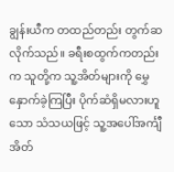ချွန်းယီက တထည်တည်း တွက်ဆလိုက်သည်။ ခရီးစထွက်ကတည်းက သူတို့က သူ့အိတ်များကို မွှေနှောက်ခဲ့ကြပြီး ပိုက်ဆံရှိမလားဟူသော သံသယဖြင့် သူ့အပေါ်အင်္ကျီအိတ်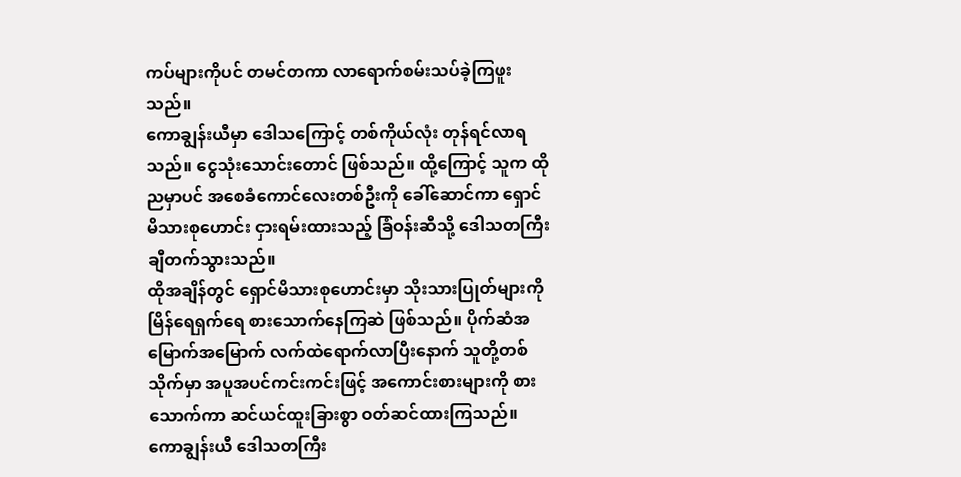ကပ်များကိုပင် တမင်တကာ လာရောက်စမ်းသပ်ခဲ့ကြဖူးသည်။
ကောချွန်းယီမှာ ဒေါသကြောင့် တစ်ကိုယ်လုံး တုန်ရင်လာရသည်။ ငွေသုံးသောင်းတောင် ဖြစ်သည်။ ထို့ကြောင့် သူက ထိုညမှာပင် အစေခံကောင်လေးတစ်ဦးကို ခေါ်ဆောင်ကာ ရှောင်မိသားစုဟောင်း ငှားရမ်းထားသည့် ခြံဝန်းဆီသို့ ဒေါသတကြီး ချီတက်သွားသည်။
ထိုအချိန်တွင် ရှောင်မိသားစုဟောင်းမှာ သိုးသားပြုတ်များကို မြိန်ရေရှက်ရေ စားသောက်နေကြဆဲ ဖြစ်သည်။ ပိုက်ဆံအမြောက်အမြောက် လက်ထဲရောက်လာပြီးနောက် သူတို့တစ်သိုက်မှာ အပူအပင်ကင်းကင်းဖြင့် အကောင်းစားများကို စားသောက်ကာ ဆင်ယင်ထူးခြားစွာ ဝတ်ဆင်ထားကြသည်။
ကောချွန်းယီ ဒေါသတကြီး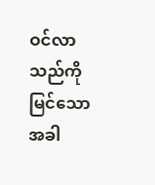ဝင်လာသည်ကို မြင်သောအခါ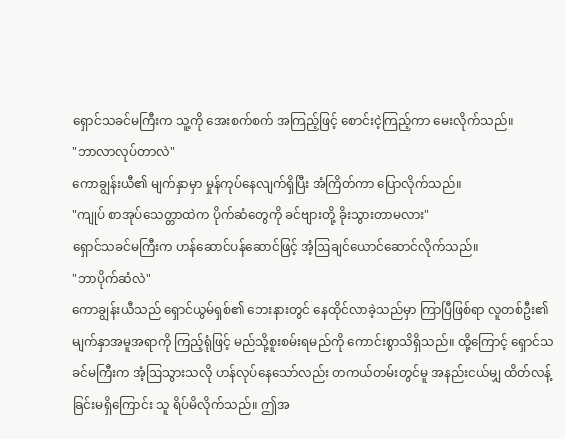ရှောင်သခင်မကြီးက သူ့ကို အေးစက်စက် အကြည့်ဖြင့် စောင်းငဲ့ကြည့်ကာ မေးလိုက်သည်။
"ဘာလာလုပ်တာလဲ"
ကောချွန်းယီ၏ မျက်နှာမှာ မှုန်ကုပ်နေလျက်ရှိပြီး အံကြိတ်ကာ ပြောလိုက်သည်။
"ကျုပ် စာအုပ်သေတ္တာထဲက ပိုက်ဆံတွေကို ခင်ဗျားတို့ ခိုးသွားတာမလား"
ရှောင်သခင်မကြီးက ဟန်ဆောင်ပန်ဆောင်ဖြင့် အံ့ဩချင်ယောင်ဆောင်လိုက်သည်။
"ဘာပိုက်ဆံလဲ"
ကောချွန်းယီသည် ရှောင်ယွမ်ရှစ်၏ ဘေးနားတွင် နေထိုင်လာခဲ့သည်မှာ ကြာပြီဖြစ်ရာ လူတစ်ဦး၏ မျက်နှာအမူအရာကို ကြည့်ရုံဖြင့် မည်သို့စူးစမ်းရမည်ကို ကောင်းစွာသိရှိသည်။ ထို့ကြောင့် ရှောင်သခင်မကြီးက အံ့ဩသွားသလို ဟန်လုပ်နေသော်လည်း တကယ်တမ်းတွင်မူ အနည်းငယ်မျှ ထိတ်လန့်ခြင်းမရှိကြောင်း သူ ရိပ်မိလိုက်သည်။ ဤအ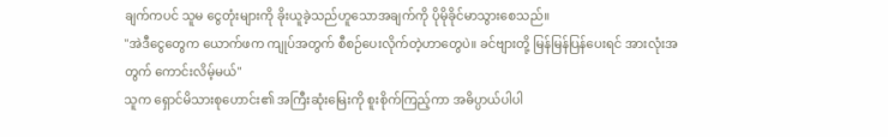ချက်ကပင် သူမ ငွေတုံးများကို ခိုးယူခဲ့သည်ဟူသောအချက်ကို ပိုမိုခိုင်မာသွားစေသည်။
"အဲဒီငွေတွေက ယောက်ဖက ကျုပ်အတွက် စီစဉ်ပေးလိုက်တဲ့ဟာတွေပဲ။ ခင်ဗျားတို့ မြန်မြန်ပြန်ပေးရင် အားလုံးအတွက် ကောင်းလိမ့်မယ်"
သူက ရှောင်မိသားစုဟောင်း၏ အကြီးဆုံးမြေးကို စူးစိုက်ကြည့်ကာ အဓိပ္ပာယ်ပါပါ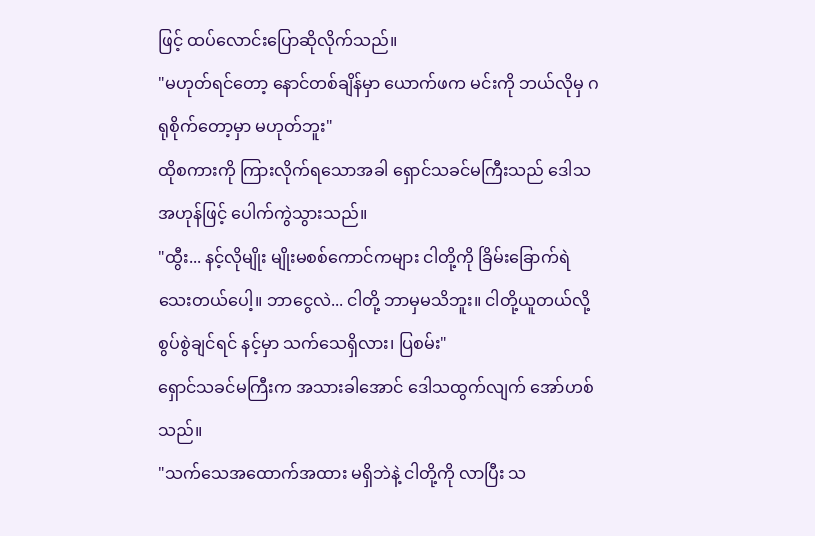ဖြင့် ထပ်လောင်းပြောဆိုလိုက်သည်။
"မဟုတ်ရင်တော့ နောင်တစ်ချိန်မှာ ယောက်ဖက မင်းကို ဘယ်လိုမှ ဂရုစိုက်တော့မှာ မဟုတ်ဘူး"
ထိုစကားကို ကြားလိုက်ရသောအခါ ရှောင်သခင်မကြီးသည် ဒေါသအဟုန်ဖြင့် ပေါက်ကွဲသွားသည်။
"ထွီး... နင့်လိုမျိုး မျိုးမစစ်ကောင်ကများ ငါတို့ကို ခြိမ်းခြောက်ရဲသေးတယ်ပေါ့။ ဘာငွေလဲ... ငါတို့ ဘာမှမသိဘူး။ ငါတို့ယူတယ်လို့ စွပ်စွဲချင်ရင် နင့်မှာ သက်သေရှိလား၊ ပြစမ်း"
ရှောင်သခင်မကြီးက အသားခါအောင် ဒေါသထွက်လျက် အော်ဟစ်သည်။
"သက်သေအထောက်အထား မရှိဘဲနဲ့ ငါတို့ကို လာပြီး သ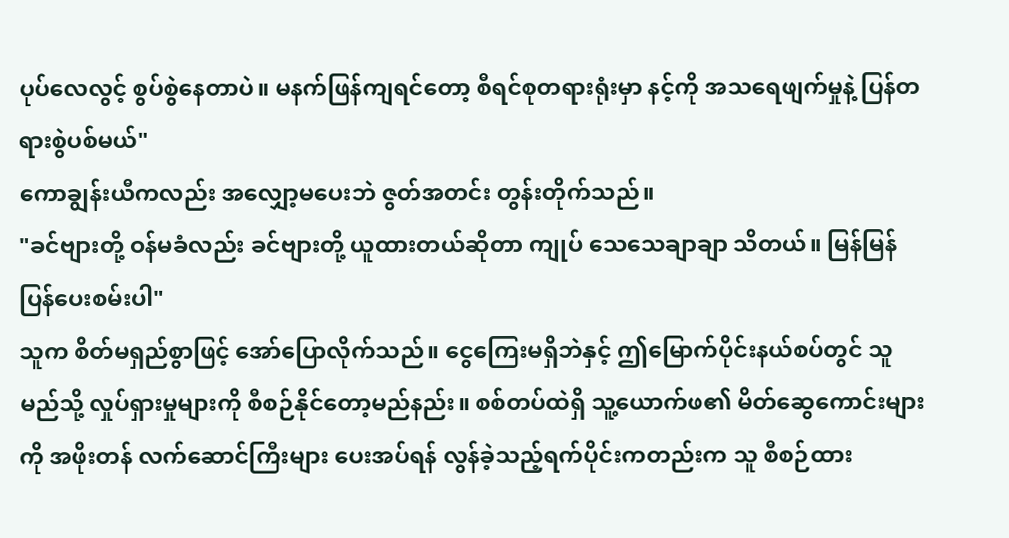ပုပ်လေလွင့် စွပ်စွဲနေတာပဲ။ မနက်ဖြန်ကျရင်တော့ စီရင်စုတရားရုံးမှာ နင့်ကို အသရေဖျက်မှုနဲ့ ပြန်တရားစွဲပစ်မယ်"
ကောချွန်းယီကလည်း အလျှော့မပေးဘဲ ဇွတ်အတင်း တွန်းတိုက်သည်။
"ခင်ဗျားတို့ ဝန်မခံလည်း ခင်ဗျားတို့ ယူထားတယ်ဆိုတာ ကျုပ် သေသေချာချာ သိတယ်။ မြန်မြန် ပြန်ပေးစမ်းပါ"
သူက စိတ်မရှည်စွာဖြင့် အော်ပြောလိုက်သည်။ ငွေကြေးမရှိဘဲနှင့် ဤမြောက်ပိုင်းနယ်စပ်တွင် သူ မည်သို့ လှုပ်ရှားမှုများကို စီစဉ်နိုင်တော့မည်နည်း။ စစ်တပ်ထဲရှိ သူ့ယောက်ဖ၏ မိတ်ဆွေကောင်းများကို အဖိုးတန် လက်ဆောင်ကြီးများ ပေးအပ်ရန် လွန်ခဲ့သည့်ရက်ပိုင်းကတည်းက သူ စီစဉ်ထား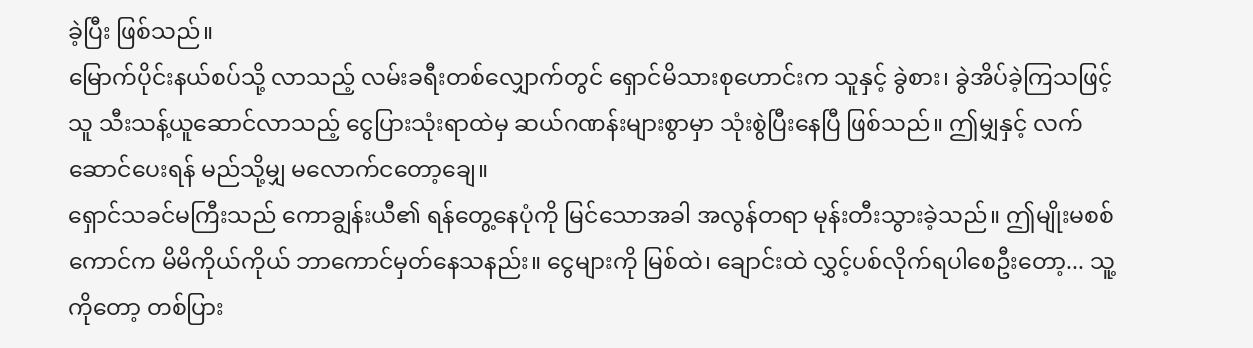ခဲ့ပြီး ဖြစ်သည်။
မြောက်ပိုင်းနယ်စပ်သို့ လာသည့် လမ်းခရီးတစ်လျှောက်တွင် ရှောင်မိသားစုဟောင်းက သူနှင့် ခွဲစား၊ ခွဲအိပ်ခဲ့ကြသဖြင့် သူ သီးသန့်ယူဆောင်လာသည့် ငွေပြားသုံးရာထဲမှ ဆယ်ဂဏန်းများစွာမှာ သုံးစွဲပြီးနေပြီ ဖြစ်သည်။ ဤမျှနှင့် လက်ဆောင်ပေးရန် မည်သို့မျှ မလောက်ငတော့ချေ။
ရှောင်သခင်မကြီးသည် ကောချွန်းယီ၏ ရန်တွေ့နေပုံကို မြင်သောအခါ အလွန်တရာ မုန်းတီးသွားခဲ့သည်။ ဤမျိုးမစစ်ကောင်က မိမိကိုယ်ကိုယ် ဘာကောင်မှတ်နေသနည်း။ ငွေများကို မြစ်ထဲ၊ ချောင်းထဲ လွှင့်ပစ်လိုက်ရပါစေဦးတော့... သူ့ကိုတော့ တစ်ပြား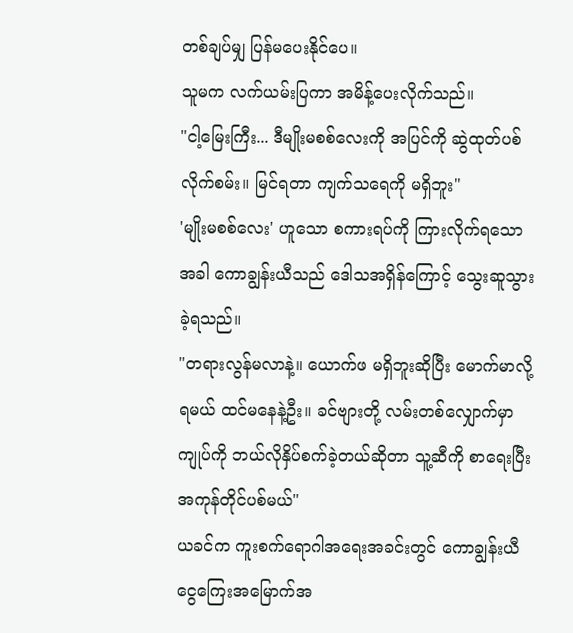တစ်ချပ်မျှ ပြန်မပေးနိုင်ပေ။
သူမက လက်ယမ်းပြကာ အမိန့်ပေးလိုက်သည်။
"ငါ့မြေးကြီး... ဒီမျိုးမစစ်လေးကို အပြင်ကို ဆွဲထုတ်ပစ်လိုက်စမ်း။ မြင်ရတာ ကျက်သရေကို မရှိဘူး"
'မျိုးမစစ်လေး' ဟူသော စကားရပ်ကို ကြားလိုက်ရသောအခါ ကောချွန်းယီသည် ဒေါသအရှိန်ကြောင့် သွေးဆူသွားခဲ့ရသည်။
"တရားလွန်မလာနဲ့။ ယောက်ဖ မရှိဘူးဆိုပြီး မောက်မာလို့ရမယ် ထင်မနေနဲ့ဦး။ ခင်ဗျားတို့ လမ်းတစ်လျှောက်မှာ ကျုပ်ကို ဘယ်လိုနှိပ်စက်ခဲ့တယ်ဆိုတာ သူ့ဆီကို စာရေးပြီး အကုန်တိုင်ပစ်မယ်"
ယခင်က ကူးစက်ရောဂါအရေးအခင်းတွင် ကောချွန်းယီ ငွေကြေးအမြောက်အ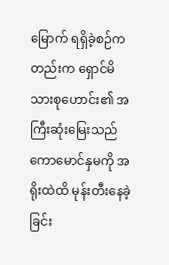မြောက် ရရှိခဲ့စဉ်ကတည်းက ရှောင်မိသားစုဟောင်း၏ အကြီးဆုံးမြေးသည် ကောမောင်နှမကို အရိုးထဲထိ မုန်းတီးနေခဲ့ခြင်း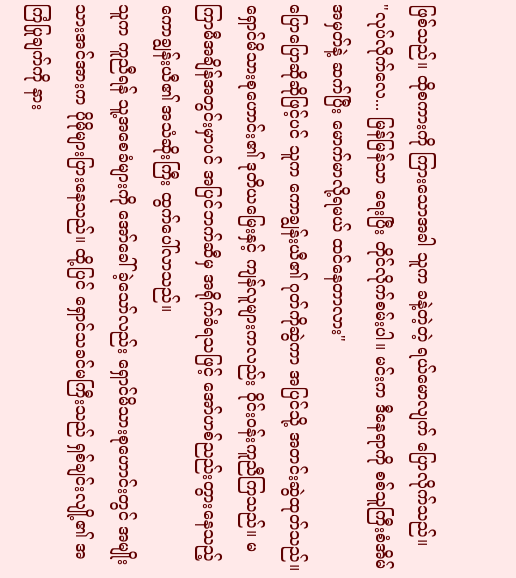ဖြစ်သည်။ ထိုစကားကို ကြားသောအခါ သူက ခနဲ့တဲ့တဲ့ ရယ်မောလျက် ပြောလိုက်သည်။
"လုပ်လိုက်လေ... မြန်မြန်သာ ရေးပြီး တိုင်လိုက်စမ်းပါ။ မင်းက ဒီနေရာကို စစ်သူကြီးစံအိမ်အမှတ်နဲ့ ဆက်ပြီး မောက်မာလို့ရမယ် ထင်နေတာလား"
ပြောပြောဆိုဆိုဖြင့်ပင် သူက ကောချွန်းယီ၏ ဂုတ်ကိုဆွဲကာ အပြင်သို့ အတင်းဆွဲထုတ်သည်။ ရှောင်မိသားစုဟောင်း၏ ဒုတိယမြေးနှင့် ကျန်လူများကလည်း ဝိုင်းဝန်းကူညီကြသည်။ မကြာမီအချိန်အတွင်းမှာပင် အပြင်ဘက်ဆီမှ အရိုက်ခံရသဖြင့် အော်ဟစ်ညည်းတွားနေသည့် ကောချွန်းယီ၏ အသံဆိုးကြီး ထွက်ပေါ်လာသည်။
သူက ကူညီရန် သူ့အစေခံများကို အော်ခေါ်ခဲ့သော်လည်း ရှောင်မိသားစုဟောင်းတွင် အမျိုးသားအင်အားက ပိုမိုများပြားနေသည်။ ထို့ပြင် ရှောင်သခင်မကြီးသည် ရှစ်ချင်းလျို့၏ အကြံပြုချက်ကို နား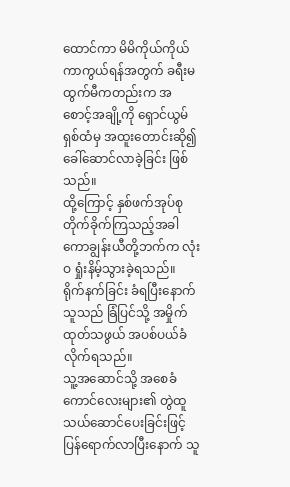ထောင်ကာ မိမိကိုယ်ကိုယ် ကာကွယ်ရန်အတွက် ခရီးမထွက်မီကတည်းက အစောင့်အချို့ကို ရှောင်ယွမ်ရှစ်ထံမှ အထူးတောင်းဆို၍ ခေါ်ဆောင်လာခဲ့ခြင်း ဖြစ်သည်။
ထို့ကြောင့် နှစ်ဖက်အုပ်စု တိုက်ခိုက်ကြသည့်အခါ ကောချွန်းယီတို့ဘက်က လုံးဝ ရှုံးနိမ့်သွားခဲ့ရသည်။ ရိုက်နက်ခြင်း ခံရပြီးနောက် သူသည် ခြံပြင်သို့ အမှိုက်ထုတ်သဖွယ် အပစ်ပယ်ခံလိုက်ရသည်။
သူ့အဆောင်သို့ အစေခံကောင်လေးများ၏ တွဲထူသယ်ဆောင်ပေးခြင်းဖြင့် ပြန်ရောက်လာပြီးနောက် သူ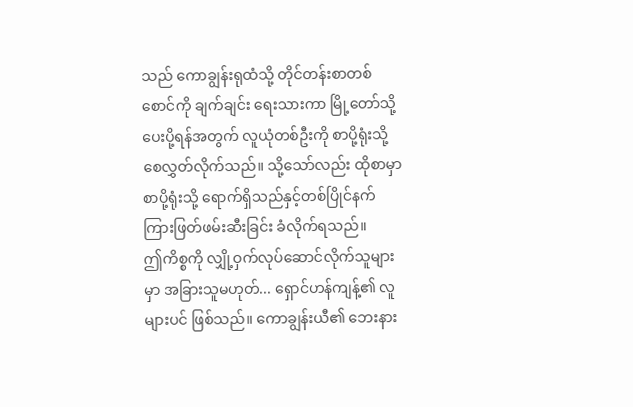သည် ကောချွန်းရုထံသို့ တိုင်တန်းစာတစ်စောင်ကို ချက်ချင်း ရေးသားကာ မြို့တော်သို့ ပေးပို့ရန်အတွက် လူယုံတစ်ဦးကို စာပို့ရုံးသို့ စေလွှတ်လိုက်သည်။ သို့သော်လည်း ထိုစာမှာ စာပို့ရုံးသို့ ရောက်ရှိသည်နှင့်တစ်ပြိုင်နက် ကြားဖြတ်ဖမ်းဆီးခြင်း ခံလိုက်ရသည်။
ဤကိစ္စကို လျှို့ဝှက်လုပ်ဆောင်လိုက်သူများမှာ အခြားသူမဟုတ်... ရှောင်ဟန်ကျန့်၏ လူများပင် ဖြစ်သည်။ ကောချွန်းယီ၏ ဘေးနား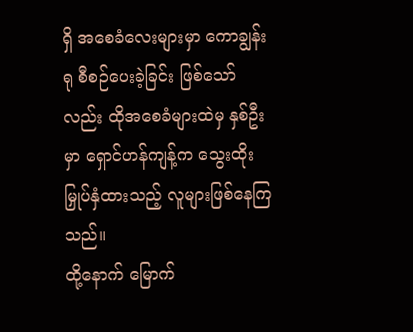ရှိ အစေခံလေးများမှာ ကောချွန်းရု စီစဉ်ပေးခဲ့ခြင်း ဖြစ်သော်လည်း ထိုအစေခံများထဲမှ နှစ်ဦးမှာ ရှောင်ဟန်ကျန့်က သွေးထိုးမြှုပ်နှံထားသည့် လူများဖြစ်နေကြသည်။
ထို့နောက် မြောက်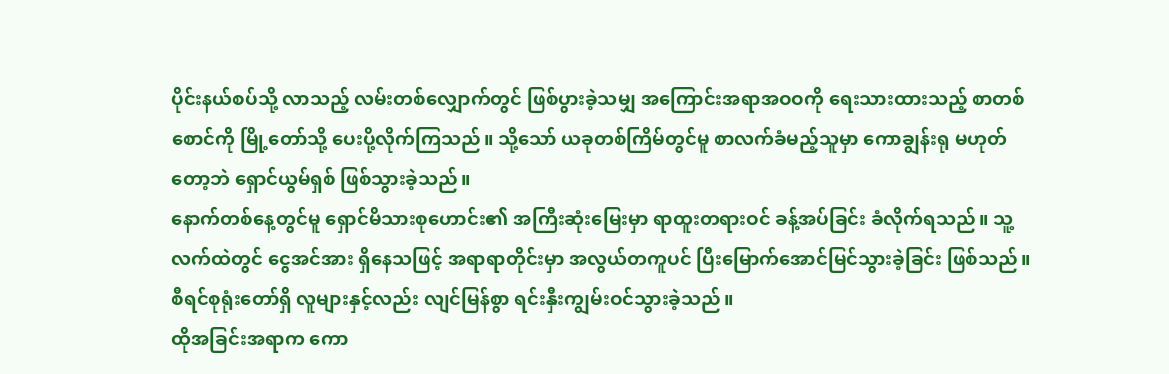ပိုင်းနယ်စပ်သို့ လာသည့် လမ်းတစ်လျှောက်တွင် ဖြစ်ပွားခဲ့သမျှ အကြောင်းအရာအဝဝကို ရေးသားထားသည့် စာတစ်စောင်ကို မြို့တော်သို့ ပေးပို့လိုက်ကြသည်။ သို့သော် ယခုတစ်ကြိမ်တွင်မူ စာလက်ခံမည့်သူမှာ ကောချွန်းရု မဟုတ်တော့ဘဲ ရှောင်ယွမ်ရှစ် ဖြစ်သွားခဲ့သည်။
နောက်တစ်နေ့တွင်မူ ရှောင်မိသားစုဟောင်း၏ အကြီးဆုံးမြေးမှာ ရာထူးတရားဝင် ခန့်အပ်ခြင်း ခံလိုက်ရသည်။ သူ့လက်ထဲတွင် ငွေအင်အား ရှိနေသဖြင့် အရာရာတိုင်းမှာ အလွယ်တကူပင် ပြီးမြောက်အောင်မြင်သွားခဲ့ခြင်း ဖြစ်သည်။ စီရင်စုရုံးတော်ရှိ လူများနှင့်လည်း လျင်မြန်စွာ ရင်းနှီးကျွမ်းဝင်သွားခဲ့သည်။
ထိုအခြင်းအရာက ကော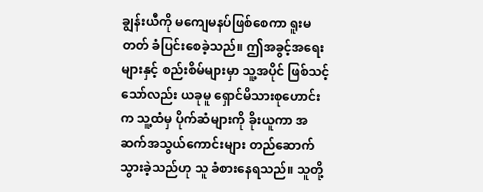ချွန်းယီကို မကျေမနပ်ဖြစ်စေကာ ရူးမတတ် ခံပြင်းစေခဲ့သည်။ ဤအခွင့်အရေးများနှင့် စည်းစိမ်များမှာ သူ့အပိုင် ဖြစ်သင့်သော်လည်း ယခုမူ ရှောင်မိသားစုဟောင်းက သူ့ထံမှ ပိုက်ဆံများကို ခိုးယူကာ အဆက်အသွယ်ကောင်းများ တည်ဆောက်သွားခဲ့သည်ဟု သူ ခံစားနေရသည်။ သူတို့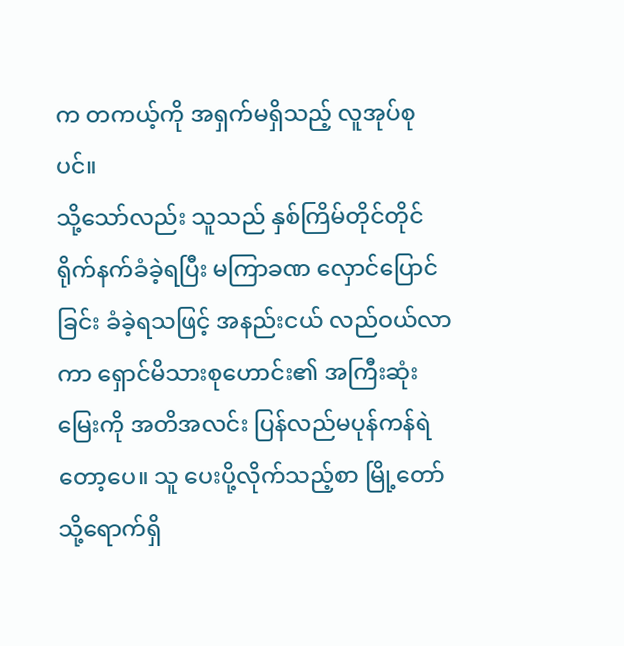က တကယ့်ကို အရှက်မရှိသည့် လူအုပ်စုပင်။
သို့သော်လည်း သူသည် နှစ်ကြိမ်တိုင်တိုင် ရိုက်နက်ခံခဲ့ရပြီး မကြာခဏ လှောင်ပြောင်ခြင်း ခံခဲ့ရသဖြင့် အနည်းငယ် လည်ဝယ်လာကာ ရှောင်မိသားစုဟောင်း၏ အကြီးဆုံးမြေးကို အတိအလင်း ပြန်လည်မပုန်ကန်ရဲတော့ပေ။ သူ ပေးပို့လိုက်သည့်စာ မြို့တော်သို့ရောက်ရှိ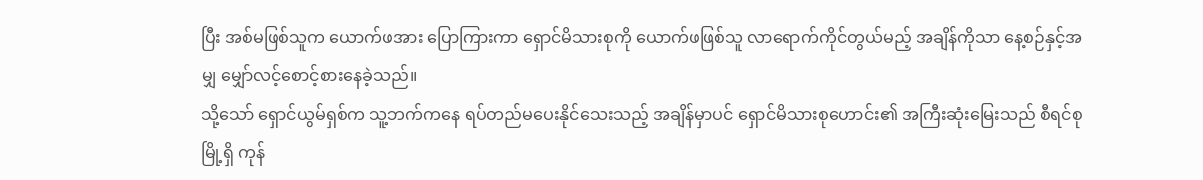ပြီး အစ်မဖြစ်သူက ယောက်ဖအား ပြောကြားကာ ရှောင်မိသားစုကို ယောက်ဖဖြစ်သူ လာရောက်ကိုင်တွယ်မည့် အချိန်ကိုသာ နေ့စဉ်နှင့်အမျှ မျှော်လင့်စောင့်စားနေခဲ့သည်။
သို့သော် ရှောင်ယွမ်ရှစ်က သူ့ဘက်ကနေ ရပ်တည်မပေးနိုင်သေးသည့် အချိန်မှာပင် ရှောင်မိသားစုဟောင်း၏ အကြီးဆုံးမြေးသည် စီရင်စုမြို့ရှိ ကုန်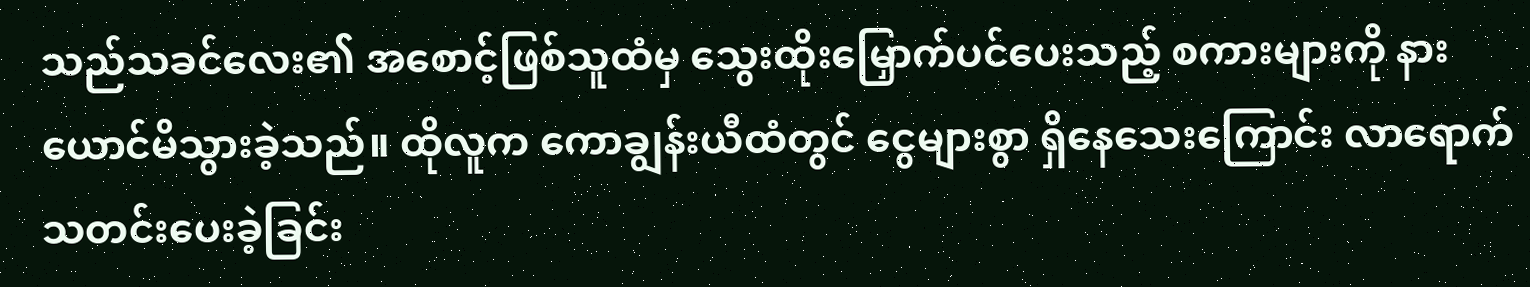သည်သခင်လေး၏ အစောင့်ဖြစ်သူထံမှ သွေးထိုးမြှောက်ပင်ပေးသည့် စကားများကို နားယောင်မိသွားခဲ့သည်။ ထိုလူက ကောချွန်းယီထံတွင် ငွေများစွာ ရှိနေသေးကြောင်း လာရောက်သတင်းပေးခဲ့ခြင်း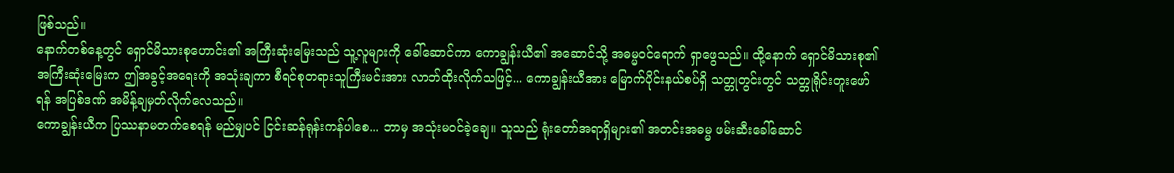ဖြစ်သည်။
နောက်တစ်နေ့တွင် ရှောင်မိသားစုဟောင်း၏ အကြီးဆုံးမြေးသည် သူ့လူများကို ခေါ်ဆောင်ကာ ကောချွန်းယီ၏ အဆောင်သို့ အဓမ္မဝင်ရောက် ရှာဖွေသည်။ ထို့နောက် ရှောင်မိသားစု၏ အကြီးဆုံးမြေးက ဤအခွင့်အရေးကို အသုံးချကာ စီရင်စုတရားသူကြီးမင်းအား လာဘ်ထိုးလိုက်သဖြင့်... ကောချွန်းယီအား မြောက်ပိုင်းနယ်စပ်ရှိ သတ္တုတွင်းတွင် သတ္တုရိုင်းတူးဖော်ရန် အပြစ်ဒဏ် အမိန့်ချမှတ်လိုက်လေသည်။
ကောချွန်းယီက ပြဿနာမတက်စေရန် မည်မျှပင် ငြင်းဆန်ရုန်းကန်ပါစေ... ဘာမှ အသုံးမဝင်ခဲ့ချေ။ သူသည် ရုံးတော်အရာရှိများ၏ အတင်းအဓမ္မ ဖမ်းဆီးခေါ်ဆောင်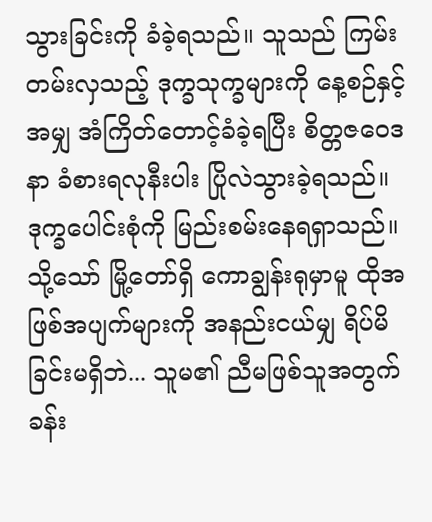သွားခြင်းကို ခံခဲ့ရသည်။ သူသည် ကြမ်းတမ်းလှသည့် ဒုက္ခသုက္ခများကို နေ့စဉ်နှင့်အမျှ အံကြိတ်တောင့်ခံခဲ့ရပြီး စိတ္တဇဝေဒနာ ခံစားရလုနီးပါး ပြိုလဲသွားခဲ့ရသည်။ ဒုက္ခပေါင်းစုံကို မြည်းစမ်းနေရရှာသည်။
သို့သော် မြို့တော်ရှိ ကောချွန်းရုမှာမူ ထိုအဖြစ်အပျက်များကို အနည်းငယ်မျှ ရိပ်မိခြင်းမရှိဘဲ... သူမ၏ ညီမဖြစ်သူအတွက် ခန်း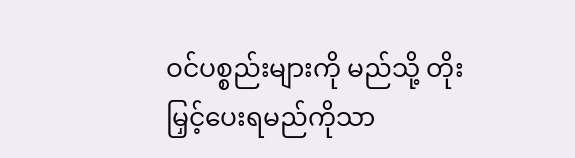ဝင်ပစ္စည်းများကို မည်သို့ တိုးမြှင့်ပေးရမည်ကိုသာ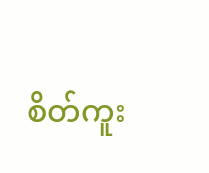စိတ်ကူး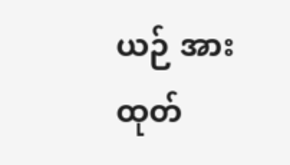ယဉ် အားထုတ်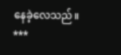နေခဲ့လေသည်။
***